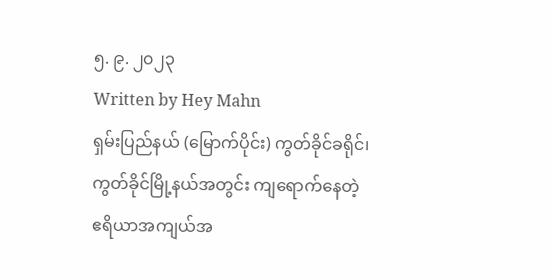၅. ၉. ၂၀၂၃
Written by Hey Mahn
ရှမ်းပြည်နယ် (မြောက်ပိုင်း) ကွတ်ခိုင်ခရိုင်၊ ကွတ်ခိုင်မြို့နယ်အတွင်း ကျရောက်နေတဲ့ ဧရိယာအကျယ်အ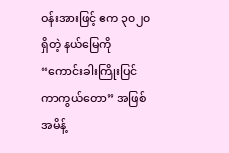ဝန်းအားဖြင့် ဧက ၃၀၂၀ ရှိတဲ့ နယ်မြေကို “ကောင်းခါးကြိုးပြင်ကာကွယ်တော” အဖြစ် အမိန့်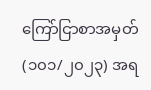ကြော်ငြာစာအမှတ် (၁၀၁/၂၀၂၃) အရ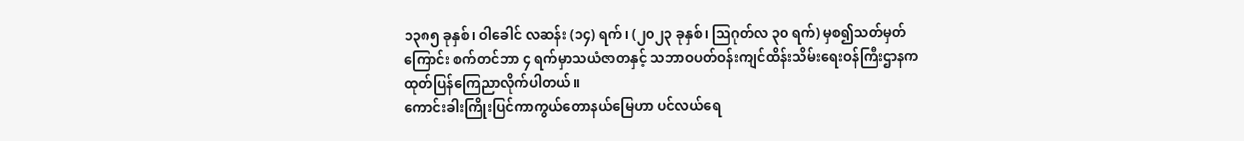၁၃၈၅ ခုနှစ်၊ ဝါခေါင် လဆန်း (၁၄) ရက်၊ (၂၀၂၃ ခုနှစ်၊ ဩဂုတ်လ ၃၀ ရက်) မှစ၍သတ်မှတ်ကြောင်း စက်တင်ဘာ ၄ ရက်မှာသယံဇာတနှင့် သဘာဝပတ်ဝန်းကျင်ထိန်းသိမ်းရေးဝန်ကြီးဌာနက ထုတ်ပြန်ကြေညာလိုက်ပါတယ်။
ကောင်းခါးကြိုးပြင်ကာကွယ်တောနယ်မြေဟာ ပင်လယ်ရေ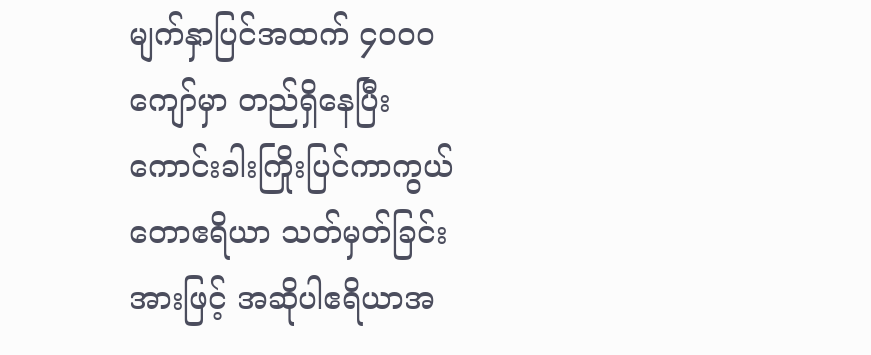မျက်နှာပြင်အထက် ၄၀၀၀ ကျော်မှာ တည်ရှိနေပြီး ကောင်းခါးကြိုးပြင်ကာကွယ်တောဧရိယာ သတ်မှတ်ခြင်းအားဖြင့် အဆိုပါဧရိယာအ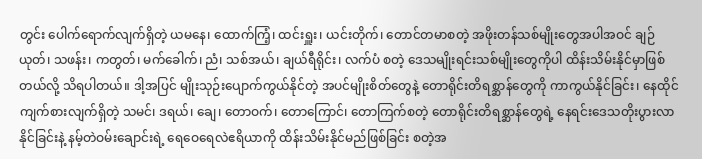တွင်း ပေါက်ရောက်လျက်ရှိတဲ့ ယမနေ၊ ထောက်ကြံ့၊ ထင်းရှူး၊ ယင်းတိုက်၊ တောင်တမာစတဲ့ အဖိုးတန်သစ်မျိုးတွေအပါအဝင် ချဉ်ယုတ်၊ သဖန်း၊ ကတွတ်၊ မက်ခေါက်၊ ညံ၊ သစ်အယ်၊ ချယ်ရီရိုင်း၊ လက်ပံ စတဲ့ ဒေသမျိုးရင်းသစ်မျိုးတွေကိုပါ ထိန်းသိမ်းနိုင်မှာဖြစ်တယ်လို့ သိရပါတယ်။ ဒါ့အပြင် မျိုးသုဉ်းပျောက်ကွယ်နိုင်တဲ့ အပင်မျိုးစိတ်တွေနဲ့ တောရိုင်းတိရစ္ဆာန်တွေကို ကာကွယ်နိုင်ခြင်း၊ နေထိုင်ကျက်စားလျက်ရှိတဲ့ သမင်၊ ဒရယ်၊ ချေ၊ တောဝက်၊ တောကြောင်၊ တောကြက်စတဲ့ တောရိုင်းတိရစ္ဆာန်တွေရဲ့ နေရင်းဒေသတိုးပွားလာနိုင်ခြင်းနဲ့ နမ့်တဲဝမ်းချောင်းရဲ့ ရေဝေရေလဲဧရိယာကို ထိန်းသိမ်းနိုင်မည်ဖြစ်ခြင်း စတဲ့အ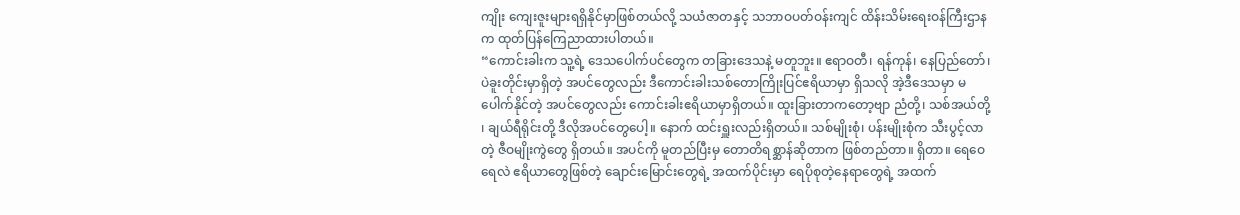ကျိုး ကျေးဇူးများရရှိနိုင်မှာဖြစ်တယ်လို့ သယံဇာတနှင့် သဘာဝပတ်ဝန်းကျင် ထိန်းသိမ်းရေးဝန်ကြီးဌာနက ထုတ်ပြန်ကြေညာထားပါတယ်။
“ကောင်းခါးက သူ့ရဲ့ ဒေသပေါက်ပင်တွေက တခြားဒေသနဲ့ မတူဘူး။ ဧရာဝတီ၊ ရန်ကုန်၊ နေပြည်တော်၊ ပဲခူးတိုင်းမှာရှိတဲ့ အပင်တွေလည်း ဒီကောင်းခါးသစ်တောကြိုးပြင်ဧရိယာမှာ ရှိသလို အဲ့ဒီဒေသမှာ မပေါက်နိုင်တဲ့ အပင်တွေလည်း ကောင်းခါးဧရိယာမှာရှိတယ်။ ထူးခြားတာကတော့ဗျာ ညံတို့၊ သစ်အယ်တို့ ၊ ချယ်ရီရိုင်းတို့ ဒီလိုအပင်တွေပေါ့။ နောက် ထင်းရှူးလည်းရှိတယ်။ သစ်မျိုးစုံ၊ ပန်းမျိုးစုံက သီးပွင့်လာတဲ့ ဇီဝမျိုးကွဲတွေ ရှိတယ်။ အပင်ကို မူတည်ပြီးမှ တောတိရစ္ဆာန်ဆိုတာက ဖြစ်တည်တာ။ ရှိတာ။ ရေဝေရေလဲ ဧရိယာတွေဖြစ်တဲ့ ချောင်းမြောင်းတွေရဲ့ အထက်ပိုင်းမှာ ရေပိုစုတဲ့နေရာတွေရဲ့ အထက်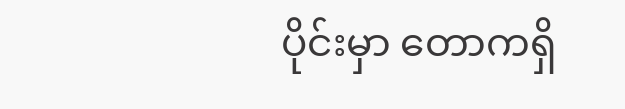ပိုင်းမှာ တောကရှိ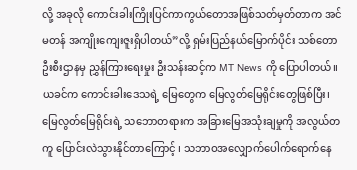လို့ အခုလို ကောင်းခါးကြိုးပြင်ကာကွယ်တောအဖြစ်သတ်မှတ်တာက အင်မတန် အကျိုးကျေးဇူးရှိပါတယ်”လို့ ရှမ်းပြည်နယ်မြောက်ပိုင်း သစ်တောဦးစီးဌာနမှ ညွှန်ကြားရေးမှုး ဦးသန်းဆင့်က MT News ကို ပြောပါတယ်။
ယခင်က ကောင်းခါးဒေသရဲ့ မြေတွေက မြေလွတ်မြေရိုင်းတွေဖြစ်ပြီး၊ မြေလွတ်မြေရိုင်းရဲ့ သဘောတရားက အခြားမြေအသုံးချမှုကို အလွယ်တကူ ပြောင်းလဲသွားနိုင်တာကြောင့် ၊ သဘာဝအလျှောက်ပေါက်ရောက်နေ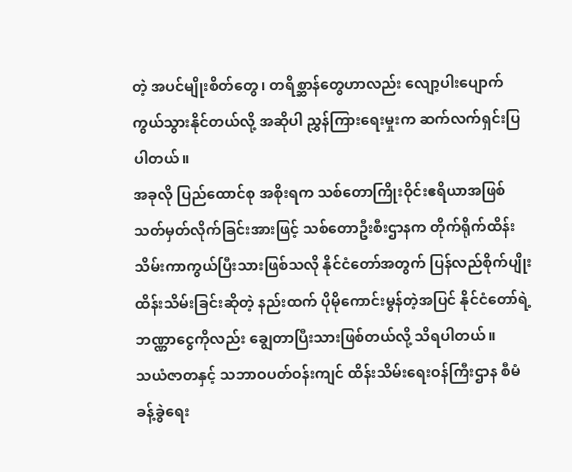တဲ့ အပင်မျိုးစိတ်တွေ၊ တရိစ္ဆာန်တွေဟာလည်း လျော့ပါးပျောက်ကွယ်သွားနိုင်တယ်လို့ အဆိုပါ ညွှန်ကြားရေးမှုးက ဆက်လက်ရှင်းပြပါတယ်။
အခုလို ပြည်ထောင်စု အစိုးရက သစ်တောကြိုးဝိုင်းဧရိယာအဖြစ် သတ်မှတ်လိုက်ခြင်းအားဖြင့် သစ်တောဦးစီးဌာနက တိုက်ရိုက်ထိန်းသိမ်းကာကွယ်ပြီးသားဖြစ်သလို နိုင်ငံတော်အတွက် ပြန်လည်စိုက်ပျိုးထိန်းသိမ်းခြင်းဆိုတဲ့ နည်းထက် ပိုမိုကောင်းမွန်တဲ့အပြင် နိုင်ငံတော်ရဲ့ ဘဏ္ဏာငွေကိုလည်း ချွေတာပြီးသားဖြစ်တယ်လို့ သိရပါတယ်။
သယံဇာတနှင့် သဘာဝပတ်ဝန်းကျင် ထိန်းသိမ်းရေးဝန်ကြီးဌာန စီမံခန့်ခွဲရေး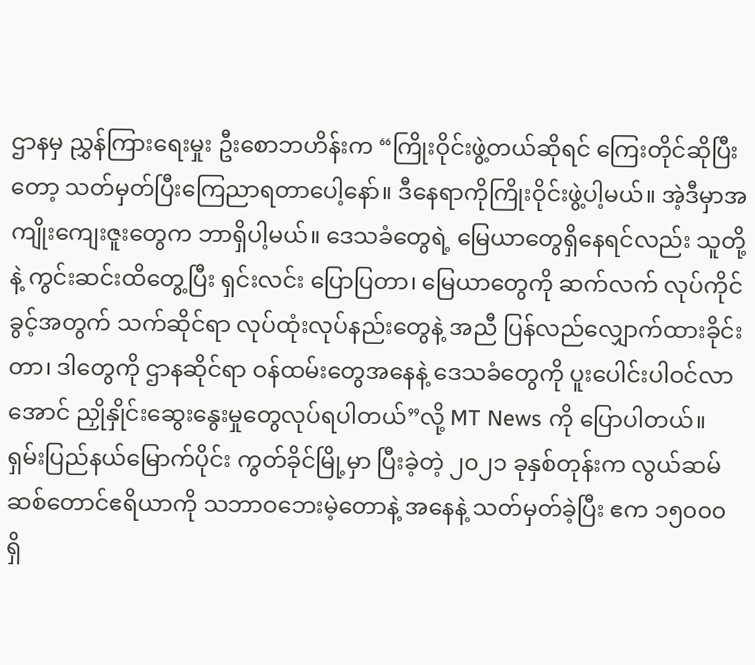ဌာနမှ ညွှန်ကြားရေးမှုး ဦးစောဘဟိန်းက “ကြိုးဝိုင်းဖွဲ့တယ်ဆိုရင် ကြေးတိုင်ဆိုပြီးတော့ သတ်မှတ်ပြီးကြေညာရတာပေါ့နော်။ ဒီနေရာကိုကြိုးဝိုင်းဖွဲ့ပါ့မယ်။ အဲ့ဒီမှာအကျိုးကျေးဇူးတွေက ဘာရှိပါ့မယ်။ ဒေသခံတွေရဲ့ မြေယာတွေရှိနေရင်လည်း သူတို့နဲ့ ကွင်းဆင်းထိတွေ့ပြီး ရှင်းလင်း ပြောပြတာ၊ မြေယာတွေကို ဆက်လက် လုပ်ကိုင်ခွင့်အတွက် သက်ဆိုင်ရာ လုပ်ထုံးလုပ်နည်းတွေနဲ့ အညီ ပြန်လည်လျှောက်ထားခိုင်းတာ၊ ဒါတွေကို ဌာနဆိုင်ရာ ဝန်ထမ်းတွေအနေနဲ့ ဒေသခံတွေကို ပူးပေါင်းပါဝင်လာအောင် ညှိုနှိုင်းဆွေးနွေးမှုတွေလုပ်ရပါတယ်”လို့ MT News ကို ပြောပါတယ်။
ရှမ်းပြည်နယ်မြောက်ပိုင်း ကွတ်ခိုင်မြို့မှာ ပြီးခဲ့တဲ့ ၂၀၂၁ ခုနှစ်တုန်းက လွယ်ဆမ်ဆစ်တောင်ဧရိယာကို သဘာဝဘေးမဲ့တောနဲ့ အနေနဲ့ သတ်မှတ်ခဲ့ပြီး ဧက ၁၅၀၀၀ ရှိ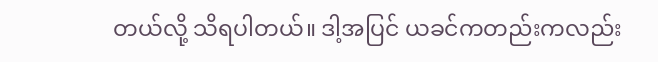တယ်လို့ သိရပါတယ်။ ဒါ့အပြင် ယခင်ကတည်းကလည်း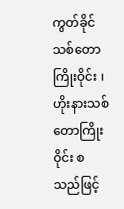ကွတ်ခိုင် သစ်တောကြိုးဝိုင်း ၊ ဟိုးနားသစ်တောကြိုးဝိုင်း စသည်ဖြင့်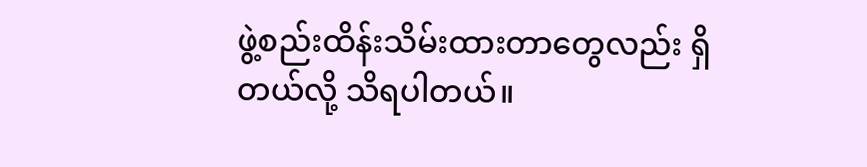ဖွဲ့စည်းထိန်းသိမ်းထားတာတွေလည်း ရှိတယ်လို့ သိရပါတယ်။